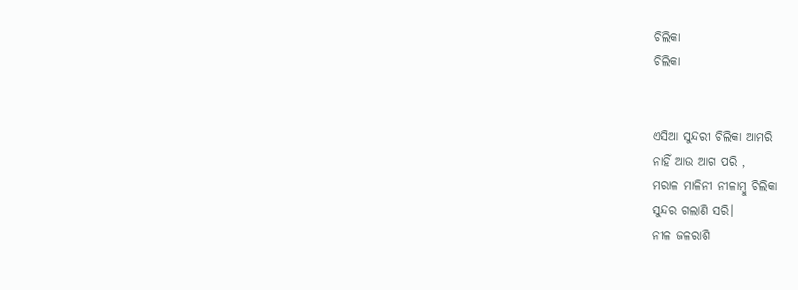ଚିଲିକା
ଚିଲିକା


ଏସିଆ ସୁନ୍ଦରୀ ଚିଲିକା ଆମରି
ନାହିଁ ଆଉ ଆଗ ପରି ,
ମରାଳ ମାଳିନୀ ନୀଳାମ୍ବୁ ଚିଲିକା
ସୁନ୍ଦର ଗଲାଣି ସରି।
ନୀଳ ଜଳରାଶି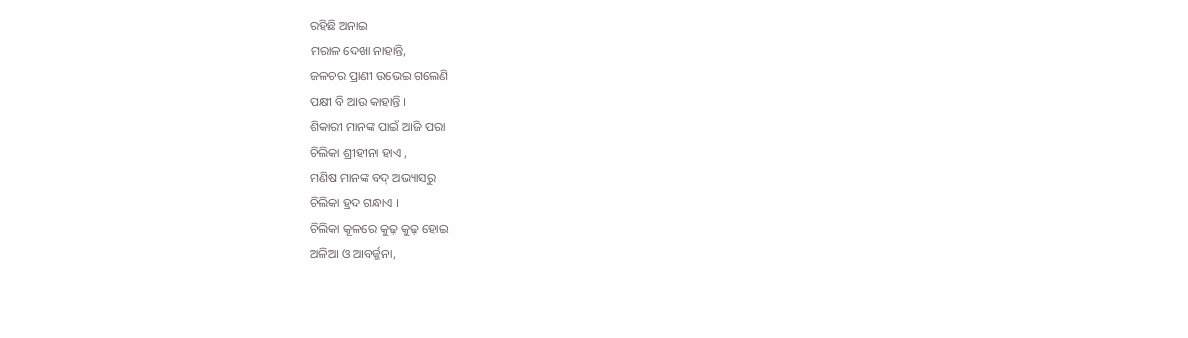ରହିଛି ଅନାଇ
ମରାଳ ଦେଖା ନାହାନ୍ତି,
ଜଳଚର ପ୍ରାଣୀ ଉଭେଇ ଗଲେଣି
ପକ୍ଷୀ ବି ଆଉ କାହାନ୍ତି ।
ଶିକାରୀ ମାନଙ୍କ ପାଇଁ ଆଜି ପରା
ଚିଲିକା ଶ୍ରୀହୀନା ହାଏ ,
ମଣିଷ ମାନଙ୍କ ବଦ୍ ଅଭ୍ୟାସରୁ
ଚିଲିକା ହ୍ରଦ ଗନ୍ଧାଏ ।
ଚିଲିକା କୂଳରେ କୁଢ଼ କୁଢ଼ ହୋଇ
ଅଳିଆ ଓ ଆବର୍ଜ୍ଜନା,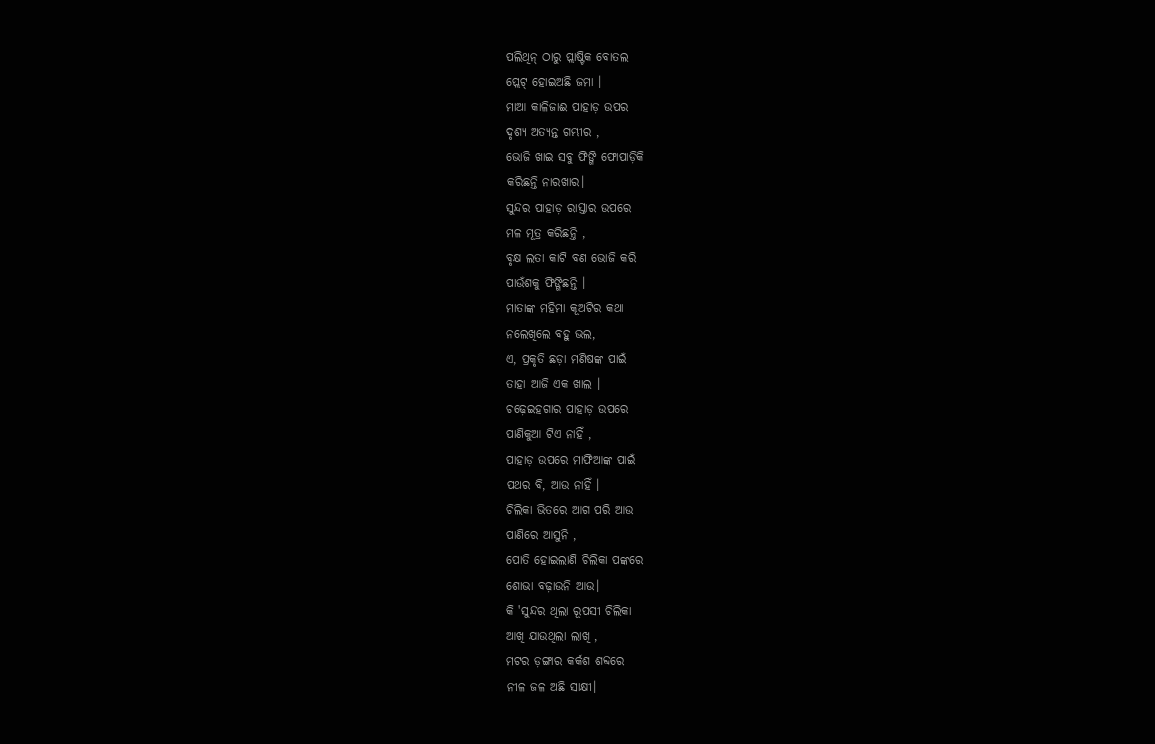ପଲିଥିନ୍ ଠାରୁ ପ୍ଲାଷ୍ଟିକ ବୋତଲ
ପ୍ଲେଟ୍ ହୋଇଅଛି ଜମା ।
ମାଆ କାଳିଜାଈ ପାହାଡ଼ ଉପର
ଦୃଶ୍ୟ ଅତ୍ୟନ୍ତ ଗମ୍ଭୀର ,
ଭୋଜି ଖାଇ ସବୁ ଫିଙ୍ଗି ଫୋପାଡ଼ିକି
କରିଛନ୍ତି ନାରଖାର।
ସୁନ୍ଦର ପାହାଡ଼ ରାସ୍ତାର ଉପରେ
ମଳ ମୂତ୍ର କରିଛନ୍ତି ,
ବୃକ୍ଷ ଲତା କାଟି ବଣ ଭୋଜି କରି
ପାଉଁଶକୁ ଫିଙ୍ଗିଛନ୍ତି ।
ମାତାଙ୍କ ମହିମା କୂଅଟିର କଥା
ନଲେଖିଲେ ବହୁ ଭଲ,
ଏ, ପ୍ରକୃତି ଛଡ଼ା ମଣିଷଙ୍କ ପାଇଁ
ତାହା ଆଜି ଏକ ଖାଲ ।
ଚଢ଼େଇହଗାର ପାହାଡ଼ ଉପରେ
ପାଣିକୁଆ ଟିଏ ନାହିଁ ,
ପାହାଡ଼ ଉପରେ ମାଫିଆଙ୍କ ପାଇଁ
ପଥର ବି, ଆଉ ନାହିଁ ।
ଚିଲିକା ଭିତରେ ଆଗ ପରି ଆଉ
ପାଣିରେ ଆସୁନି ,
ପୋତି ହୋଇଲାଣି ଚିଲିକା ପଙ୍କରେ
ଶୋଭା ବଢ଼ାଉନି ଆଉ।
କି 'ସୁନ୍ଦର ଥିଲା ରୂପସୀ ଚିଲିକା
ଆଖି ଯାଉଥିଲା ଲାଖି ,
ମଟର ଡ଼ଙ୍ଗାର କର୍କଶ ଶବ୍ଦରେ
ନୀଳ ଜଳ ଅଛି ସାକ୍ଷୀ।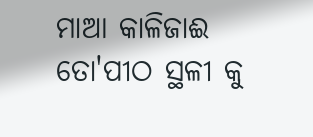ମାଆ କାଳିଜାଈ ତୋ'ପୀଠ ସ୍ଥଳୀ କୁ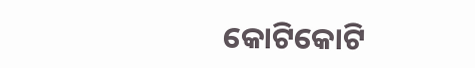କୋଟିକୋଟି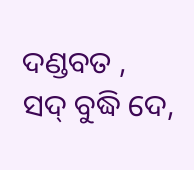ଦଣ୍ଡବତ ,
ସଦ୍ ବୁଦ୍ଧି ଦେ,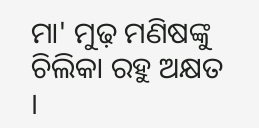ମା' ମୁଢ଼ ମଣିଷଙ୍କୁ
ଚିଲିକା ରହୁ ଅକ୍ଷତ ।